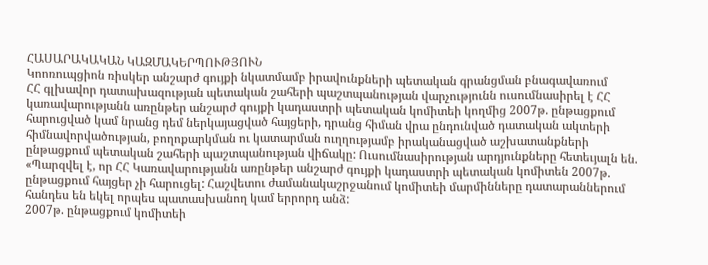ՀԱՍԱՐԱԿԱԿԱՆ ԿԱԶՄԱԿԵՐՊՈՒԹՅՈՒՆ
Կոոռուպցիոն ռիսկեր անշարժ գույքի նկատմամբ իրավունքների պետական գրանցման բնագավառում
ՀՀ գլխավոր դատախազության պետական շահերի պաշտպանության վարչությունն ուսումնասիրել է ՀՀ կառավարությանն առընթեր անշարժ գույքի կադաստրի պետական կոմիտեի կողմից 2007թ. ընթացքում հարուցված կամ նրանց դեմ ներկայացված հայցերի, դրանց հիման վրա ընդունված դատական ակտերի հիմնավորվածության, բողոքարկման ու կատարման ուղղությամբ իրականացված աշխատանքների ընթացքում պետական շահերի պաշտպանության վիճակը: Ուսումնասիրության արդյունքները հետեւյալն են.
«Պարզվել է, որ ՀՀ Կառավարությանն առընթեր անշարժ գույքի կադաստրի պետական կոմիտեն 2007թ. ընթացքում հայցեր չի հարուցել: Հաշվետու ժամանակաշրջանում կոմիտեի մարմինները դատարաններում հանդես են եկել որպես պատասխանող կամ երրորդ անձ:
2007թ. ընթացքում կոմիտեի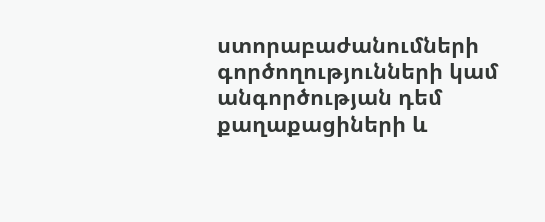ստորաբաժանումների գործողությունների կամ անգործության դեմ քաղաքացիների և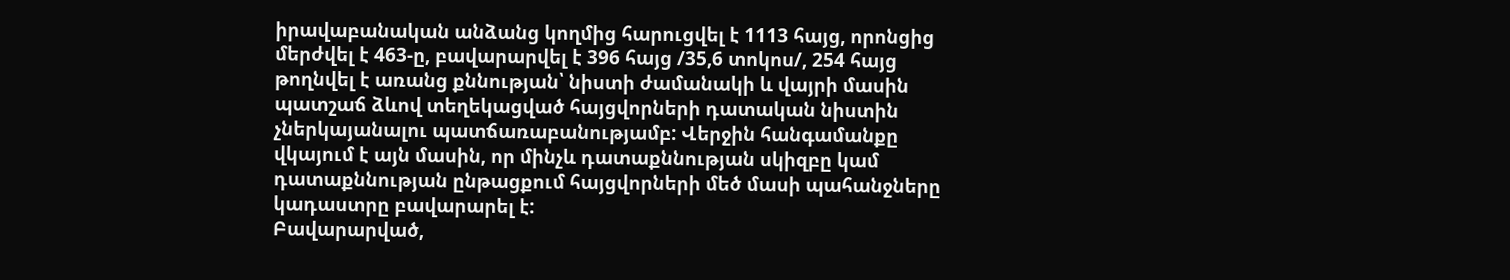իրավաբանական անձանց կողմից հարուցվել է 1113 հայց, որոնցից մերժվել է 463-ը, բավարարվել է 396 հայց /35,6 տոկոս/, 254 հայց թողնվել է առանց քննության՝ նիստի ժամանակի և վայրի մասին պատշաճ ձևով տեղեկացված հայցվորների դատական նիստին չներկայանալու պատճառաբանությամբ: Վերջին հանգամանքը վկայում է այն մասին, որ մինչև դատաքննության սկիզբը կամ դատաքննության ընթացքում հայցվորների մեծ մասի պահանջները կադաստրը բավարարել է:
Բավարարված,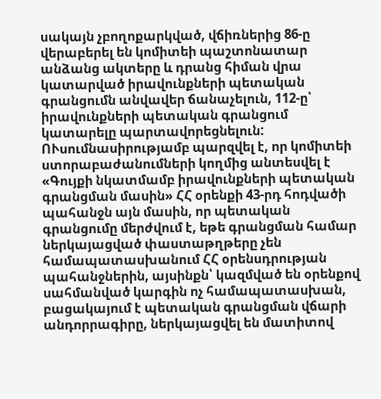սակայն չբողոքարկված, վճիռներից 86-ը վերաբերել են կոմիտեի պաշտոնատար անձանց ակտերը և դրանց հիման վրա կատարված իրավունքների պետական գրանցումն անվավեր ճանաչելուն, 112-ը՝ իրավունքների պետական գրանցում կատարելը պարտավորեցնելուն:
ՈՒսումնասիրությամբ պարզվել է, որ կոմիտեի ստորաբաժանումների կողմից անտեսվել է «Գույքի նկատմամբ իրավունքների պետական գրանցման մասին» ՀՀ օրենքի 43-րդ հոդվածի պահանջն այն մասին, որ պետական գրանցումը մերժվում է, եթե գրանցման համար ներկայացված փաստաթղթերը չեն համապատասխանում ՀՀ օրենսդրության պահանջներին, այսինքն՝ կազմված են օրենքով սահմանված կարգին ոչ համապատասխան, բացակայում է պետական գրանցման վճարի անդորրագիրը, ներկայացվել են մատիտով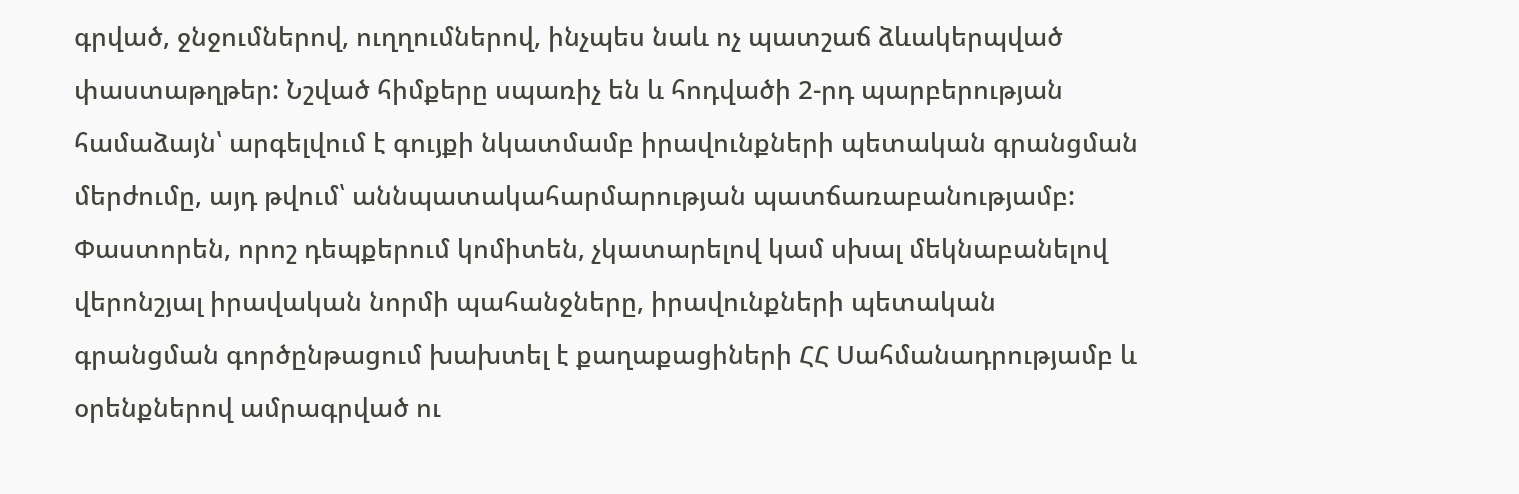գրված, ջնջումներով, ուղղումներով, ինչպես նաև ոչ պատշաճ ձևակերպված փաստաթղթեր: Նշված հիմքերը սպառիչ են և հոդվածի 2-րդ պարբերության համաձայն՝ արգելվում է գույքի նկատմամբ իրավունքների պետական գրանցման մերժումը, այդ թվում՝ աննպատակահարմարության պատճառաբանությամբ:
Փաստորեն, որոշ դեպքերում կոմիտեն, չկատարելով կամ սխալ մեկնաբանելով վերոնշյալ իրավական նորմի պահանջները, իրավունքների պետական գրանցման գործընթացում խախտել է քաղաքացիների ՀՀ Սահմանադրությամբ և օրենքներով ամրագրված ու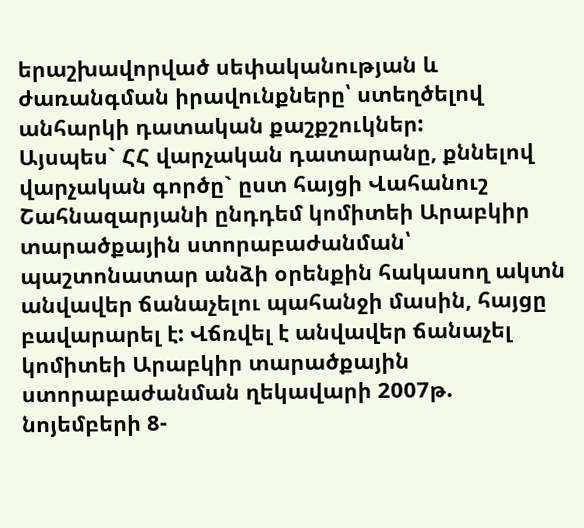երաշխավորված սեփականության և ժառանգման իրավունքները՝ ստեղծելով անհարկի դատական քաշքշուկներ:
Այսպես` ՀՀ վարչական դատարանը, քննելով վարչական գործը` ըստ հայցի Վահանուշ Շահնազարյանի ընդդեմ կոմիտեի Արաբկիր տարածքային ստորաբաժանման՝ պաշտոնատար անձի օրենքին հակասող ակտն անվավեր ճանաչելու պահանջի մասին, հայցը բավարարել է: Վճռվել է անվավեր ճանաչել կոմիտեի Արաբկիր տարածքային ստորաբաժանման ղեկավարի 2007թ. նոյեմբերի 8-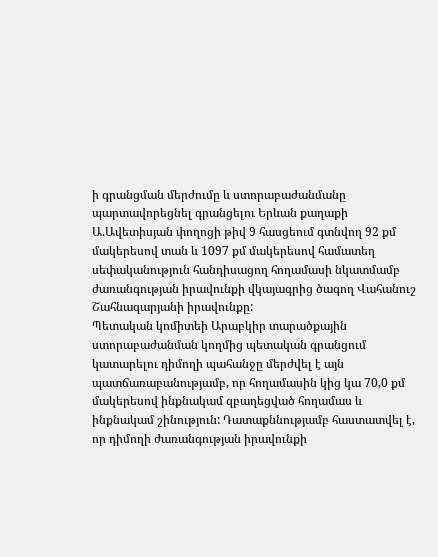ի գրանցման մերժումը և ստորաբաժանմանը պարտավորեցնել գրանցելու Երևան քաղաքի Ա.Ավետիսյան փողոցի թիվ 9 հասցեում գտնվող 92 քմ մակերեսով տան և 1097 քմ մակերեսով համատեղ սեփականություն հանդիսացող հողամասի նկատմամբ ժառանգության իրավունքի վկայագրից ծագող Վահանուշ Շահնազարյանի իրավունքը:
Պետական կոմիտեի Արաբկիր տարածքային ստորաբաժանման կողմից պետական գրանցում կատարելու դիմողի պահանջը մերժվել է այն պատճառաբանությամբ, որ հողամասին կից կա 70,0 քմ մակերեսով ինքնակամ զբաղեցված հողամաս և ինքնակամ շինություն: Դատաքննությամբ հաստատվել է, որ դիմողի ժառանգության իրավունքի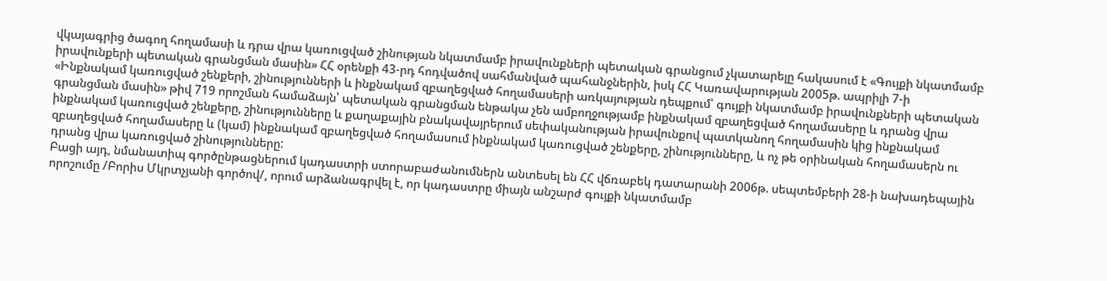վկայագրից ծագող հողամասի և դրա վրա կառուցված շինության նկատմամբ իրավունքների պետական գրանցում չկատարելը հակասում է «Գույքի նկատմամբ իրավունքերի պետական գրանցման մասին» ՀՀ օրենքի 43-րդ հոդվածով սահմանված պահանջներին, իսկ ՀՀ Կառավարության 2005թ. ապրիլի 7-ի «Ինքնակամ կառուցված շենքերի, շինությունների և ինքնակամ զբաղեցված հողամասերի առկայության դեպքում՝ գույքի նկատմամբ իրավունքների պետական գրանցման մասին» թիվ 719 որոշման համաձայն՝ պետական գրանցման ենթակա չեն ամբողջությամբ ինքնակամ զբաղեցված հողամասերը և դրանց վրա ինքնակամ կառուցված շենքերը, շինությունները և քաղաքային բնակավայրերում սեփականության իրավունքով պատկանող հողամասին կից ինքնակամ զբաղեցված հողամասերը և (կամ) ինքնակամ զբաղեցված հողամասում ինքնակամ կառուցված շենքերը, շինությունները, և ոչ թե օրինական հողամասերն ու դրանց վրա կառուցված շինությունները:
Բացի այդ, նմանատիպ գործընթացներում կադաստրի ստորաբաժանումներն անտեսել են ՀՀ վճռաբեկ դատարանի 2006թ. սեպտեմբերի 28-ի նախադեպային որոշումը /Բորիս Մկրտչյանի գործով/, որում արձանագրվել է, որ կադաստրը միայն անշարժ գույքի նկատմամբ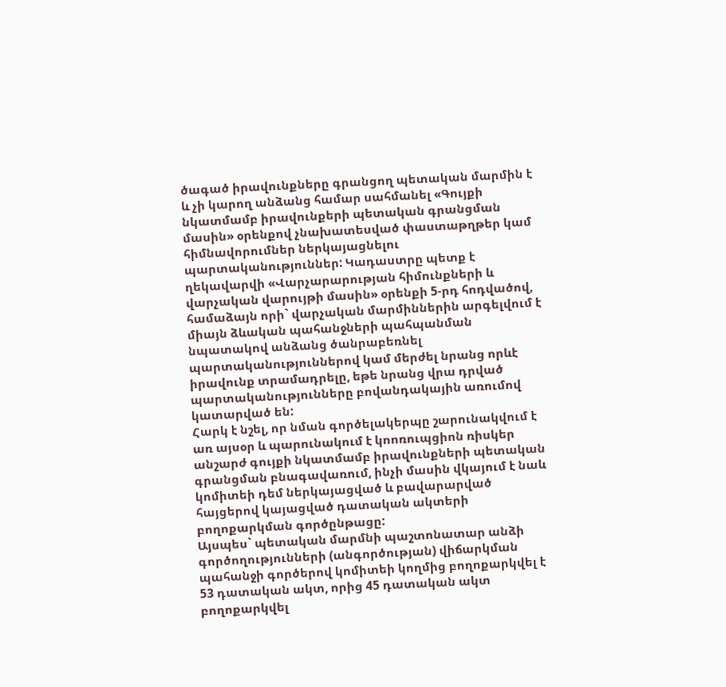ծագած իրավունքները գրանցող պետական մարմին է և չի կարող անձանց համար սահմանել «Գույքի նկատմամբ իրավունքերի պետական գրանցման մասին» օրենքով չնախատեսված փաստաթղթեր կամ հիմնավորումներ ներկայացնելու պարտականություններ: Կադաստրը պետք է ղեկավարվի «Վարչարարության հիմունքների և վարչական վարույթի մասին» օրենքի 5-րդ հոդվածով, համաձայն որի` վարչական մարմիններին արգելվում է միայն ձևական պահանջների պահպանման նպատակով անձանց ծանրաբեռնել պարտականություններով կամ մերժել նրանց որևէ իրավունք տրամադրելը, եթե նրանց վրա դրված պարտականությունները բովանդակային առումով կատարված են:
Հարկ է նշել, որ նման գործելակերպը շարունակվում է առ այսօր և պարունակում է կոոռուպցիոն ռիսկեր անշարժ գույքի նկատմամբ իրավունքների պետական գրանցման բնագավառում, ինչի մասին վկայում է նաև կոմիտեի դեմ ներկայացված և բավարարված հայցերով կայացված դատական ակտերի բողոքարկման գործընթացը:
Այսպես` պետական մարմնի պաշտոնատար անձի գործողությունների (անգործության) վիճարկման պահանջի գործերով կոմիտեի կողմից բողոքարկվել է 53 դատական ակտ, որից 45 դատական ակտ բողոքարկվել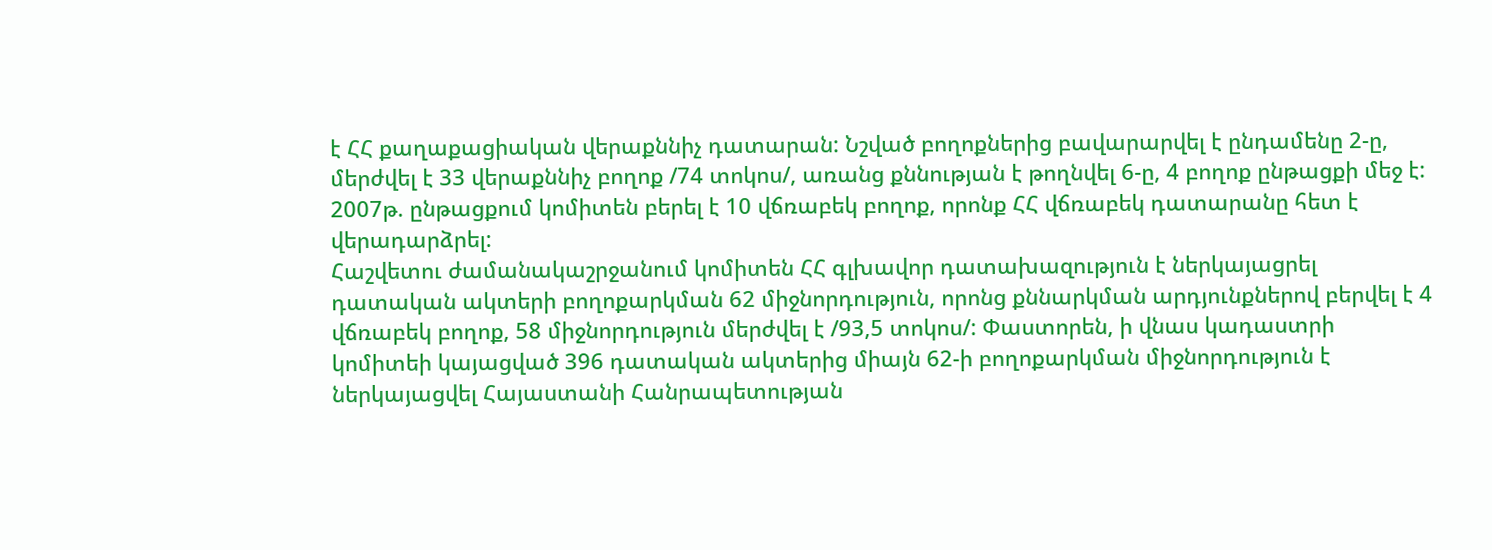է ՀՀ քաղաքացիական վերաքննիչ դատարան: Նշված բողոքներից բավարարվել է ընդամենը 2-ը, մերժվել է 33 վերաքննիչ բողոք /74 տոկոս/, առանց քննության է թողնվել 6-ը, 4 բողոք ընթացքի մեջ է:
2007թ. ընթացքում կոմիտեն բերել է 10 վճռաբեկ բողոք, որոնք ՀՀ վճռաբեկ դատարանը հետ է վերադարձրել:
Հաշվետու ժամանակաշրջանում կոմիտեն ՀՀ գլխավոր դատախազություն է ներկայացրել դատական ակտերի բողոքարկման 62 միջնորդություն, որոնց քննարկման արդյունքներով բերվել է 4 վճռաբեկ բողոք, 58 միջնորդություն մերժվել է /93,5 տոկոս/: Փաստորեն, ի վնաս կադաստրի կոմիտեի կայացված 396 դատական ակտերից միայն 62-ի բողոքարկման միջնորդություն է ներկայացվել Հայաստանի Հանրապետության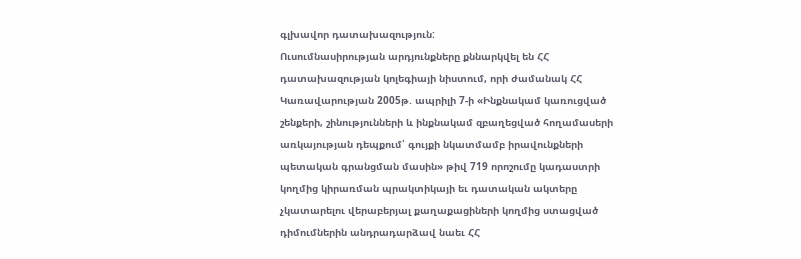գլխավոր դատախազություն:
Ուսումնասիրության արդյունքները քննարկվել են ՀՀ դատախազության կոլեգիայի նիստում, որի ժամանակ ՀՀ Կառավարության 2005թ. ապրիլի 7-ի «Ինքնակամ կառուցված շենքերի, շինությունների և ինքնակամ զբաղեցված հողամասերի առկայության դեպքում՝ գույքի նկատմամբ իրավունքների պետական գրանցման մասին» թիվ 719 որոշումը կադաստրի կողմից կիրառման պրակտիկայի եւ դատական ակտերը չկատարելու վերաբերյալ քաղաքացիների կողմից ստացված դիմումներին անդրադարձավ նաեւ ՀՀ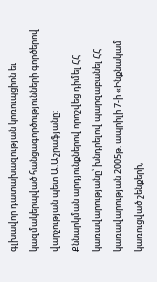գլխավոր դատախազության կոռուպցիոն եւ կազմակերպված հանցագործությունների գործերով վարչության պետ Ա.Աշրաֆյանը:
Քննարկման արդյունքներով որոշվեց դիմել ՀՀ կառավարությանը՝ խնդրելով պարզաբանել ՀՀ կառավարության 2005թ. ապրիլի 7-ի «Ինքնակամ կառուցված շենքերի,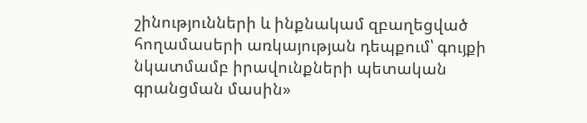շինությունների և ինքնակամ զբաղեցված հողամասերի առկայության դեպքում՝ գույքի նկատմամբ իրավունքների պետական գրանցման մասին»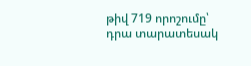թիվ 719 որոշումը՝ դրա տարատեսակ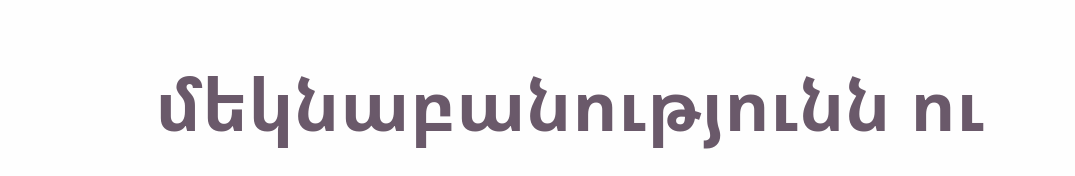մեկնաբանությունն ու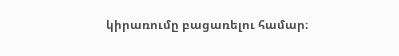կիրառումը բացառելու համար։